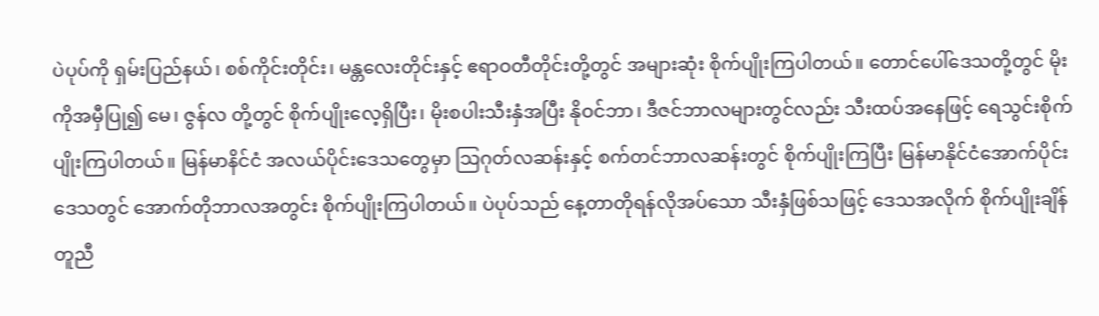ပဲပုပ်ကို ရှမ်းပြည်နယ်၊ စစ်ကိုင်းတိုင်း၊ မန္တလေးတိုင်းနှင့် ဧရာဝတီတိုင်းတို့တွင် အများဆုံး စိုက်ပျိုးကြပါတယ်။ တောင်ပေါ်ဒေသတို့တွင် မိုးကိုအမှီပြု၍ မေ၊ ဇွန်လ တို့တွင် စိုက်ပျိုးလေ့ရှိပြီး၊ မိုးစပါးသီးနှံအပြီး နိုဝင်ဘာ၊ ဒီဇင်ဘာလများတွင်လည်း သီးထပ်အနေဖြင့် ရေသွင်းစိုက်ပျိုးကြပါတယ်။ မြန်မာနိင်ငံ အလယ်ပိုင်းဒေသတွေမှာ သြဂုတ်လဆန်းနှင့် စက်တင်ဘာလဆန်းတွင် စိုက်ပျိုးကြပြီး မြန်မာနိုင်ငံအောက်ပိုင်းဒေသတွင် အောက်တိုဘာလအတွင်း စိုက်ပျိုးကြပါတယ်။ ပဲပုပ်သည် နေ့တာတိုရန်လိုအပ်သော သီးနှံဖြစ်သဖြင့် ဒေသအလိုက် စိုက်ပျိုးချိန်တူညီ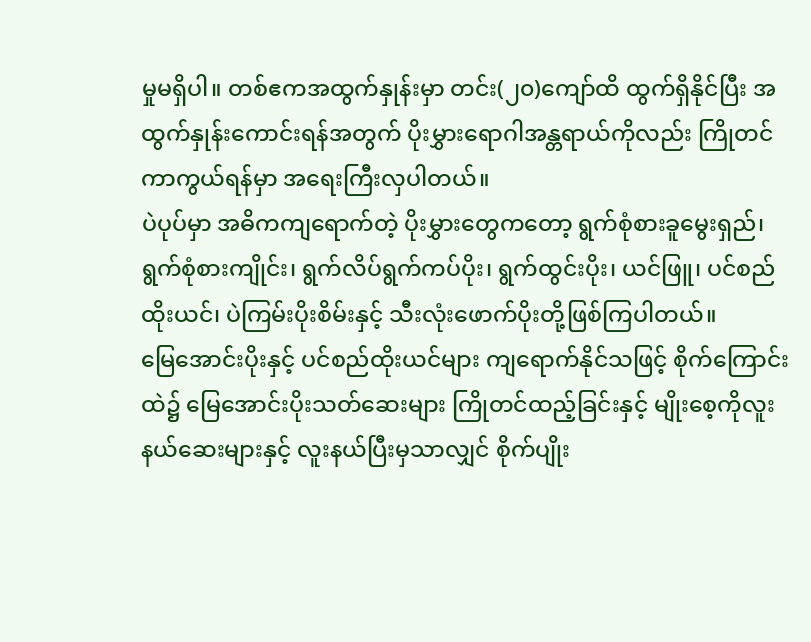မှုမရှိပါ။ တစ်ဧကအထွက်နှုန်းမှာ တင်း(၂၀)ကျော်ထိ ထွက်ရှိနိုင်ပြီး အထွက်နှုန်းကောင်းရန်အတွက် ပိုးမွှားရောဂါအန္တရာယ်ကိုလည်း ကြိုတင်ကာကွယ်ရန်မှာ အရေးကြီးလှပါတယ်။
ပဲပုပ်မှာ အဓိကကျရောက်တဲ့ ပိုးမွှားတွေကတော့ ရွက်စုံစားခူမွေးရှည်၊ ရွက်စုံစားကျိုင်း၊ ရွက်လိပ်ရွက်ကပ်ပိုး၊ ရွက်ထွင်းပိုး၊ ယင်ဖြူ၊ ပင်စည်ထိုးယင်၊ ပဲကြမ်းပိုးစိမ်းနှင့် သီးလုံးဖောက်ပိုးတို့ဖြစ်ကြပါတယ်။
မြေအောင်းပိုးနှင့် ပင်စည်ထိုးယင်များ ကျရောက်နိုင်သဖြင့် စိုက်ကြောင်းထဲ၌ မြေအောင်းပိုးသတ်ဆေးများ ကြိုတင်ထည့်ခြင်းနှင့် မျိုးစေ့ကိုလူးနယ်ဆေးများနှင့် လူးနယ်ပြီးမှသာလျှင် စိုက်ပျိုး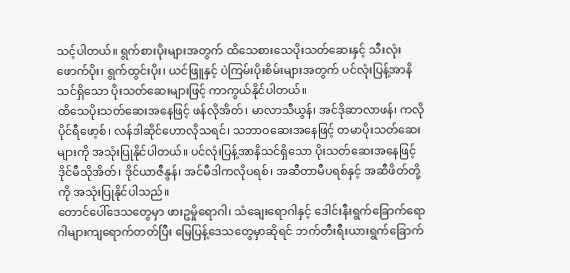သင့်ပါတယ်။ ရွက်စားပိုးများအတွက် ထိသေစားသေပိုးသတ်ဆေးနှင့် သီးလုံးဖောက်ပိုး၊ ရွက်ထွင်းပိုး၊ ယင်ဖြူနှင့် ပဲကြမ်းပိုးစိမ်းများအတွက် ပင်လုံးပြန့်အာနိသင်ရှိသော ပိုးသတ်ဆေးများဖြင့် ကာကွယ်နိုင်ပါတယ်။
ထိသေပိုးသတ်ဆေးအနေဖြင့် ဖန်လိုအိတ်၊ မာလာသီယွန်၊ အင်ဒိုဆာလာဖန်၊ ကလိုပိုင်ရီဖော့စ်၊ လန်ဒါဆိုင်ဟောလိုသရင်၊ သဘာဝဆေးအနေဖြင့် တမာပိုးသတ်ဆေးများကို အသုံးပြုနိုင်ပါတယ်။ ပင်လုံးပြန့်အာနိသင်ရှိသော ပိုးသတ်ဆေးအနေဖြင့် ဒိုင်မီသိုအိတ်၊ ဒိုင်ယာဇီနွန်၊ အင်မီဒါကလိုပရစ်၊ အဆီတာမီပရစ်နှင့် အဆီဖိတ်တို့ကို အသုံးပြုနိုင်ပါသည်။
တောင်ပေါ်ဒေသတွေမှာ ဖားဥမှိုရောဂါ၊ သံချေးရောဂါနှင့် ဒေါင်းနီးရွက်ခြောက်ရောဂါများကျရောက်တတ်ပြီး မြေပြန့်ဒေသတွေမှာဆိုရင် ဘက်တီးရီးယားရွက်ခြောက်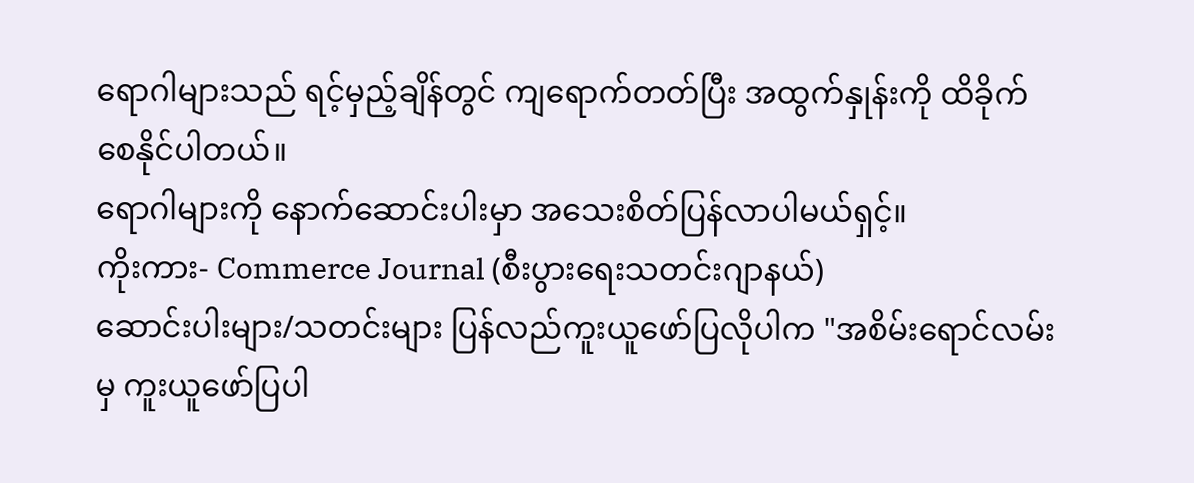ရောဂါများသည် ရင့်မှည့်ချိန်တွင် ကျရောက်တတ်ပြီး အထွက်နှုန်းကို ထိခိုက်စေနိုင်ပါတယ်။
ရောဂါများကို နောက်ဆောင်းပါးမှာ အသေးစိတ်ပြန်လာပါမယ်ရှင့်။
ကိုးကား- Commerce Journal (စီးပွားရေးသတင်းဂျာနယ်)
ဆောင်းပါးများ/သတင်းများ ပြန်လည်ကူးယူဖော်ပြလိုပါက "အစိမ်းရောင်လမ်းမှ ကူးယူဖော်ပြပါ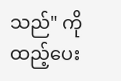သည်" ကိုထည့်ပေး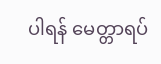ပါရန် မေတ္တာရပ်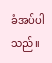ခံအပ်ပါသည်။